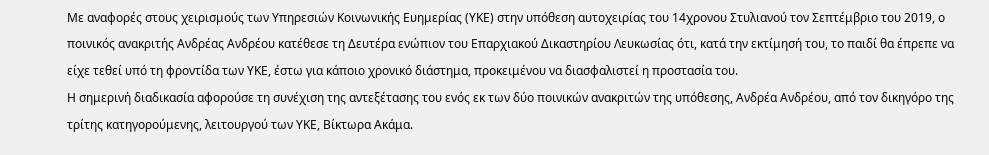Με αναφορές στους χειρισμούς των Υπηρεσιών Κοινωνικής Ευημερίας (ΥΚΕ) στην υπόθεση αυτοχειρίας του 14χρονου Στυλιανού τον Σεπτέμβριο του 2019, ο ποινικός ανακριτής Ανδρέας Ανδρέου κατέθεσε τη Δευτέρα ενώπιον του Επαρχιακού Δικαστηρίου Λευκωσίας ότι, κατά την εκτίμησή του, το παιδί θα έπρεπε να είχε τεθεί υπό τη φροντίδα των ΥΚΕ, έστω για κάποιο χρονικό διάστημα, προκειμένου να διασφαλιστεί η προστασία του.
Η σημερινή διαδικασία αφορούσε τη συνέχιση της αντεξέτασης του ενός εκ των δύο ποινικών ανακριτών της υπόθεσης, Ανδρέα Ανδρέου, από τον δικηγόρο της τρίτης κατηγορούμενης, λειτουργού των ΥΚΕ, Βίκτωρα Ακάμα.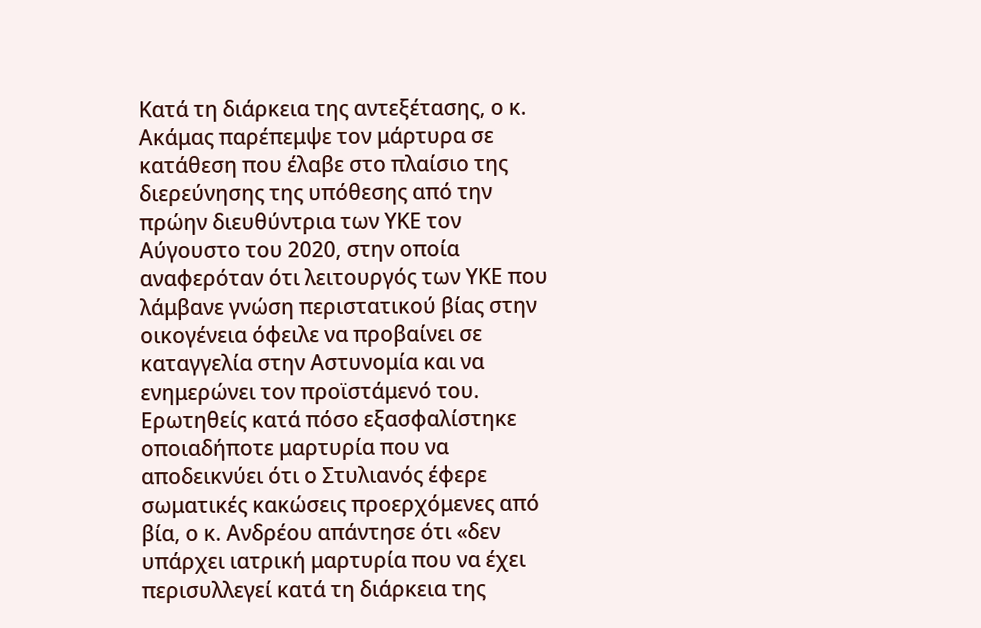Κατά τη διάρκεια της αντεξέτασης, ο κ. Ακάμας παρέπεμψε τον μάρτυρα σε κατάθεση που έλαβε στο πλαίσιο της διερεύνησης της υπόθεσης από την πρώην διευθύντρια των ΥΚΕ τον Αύγουστο του 2020, στην οποία αναφερόταν ότι λειτουργός των ΥΚΕ που λάμβανε γνώση περιστατικού βίας στην οικογένεια όφειλε να προβαίνει σε καταγγελία στην Αστυνομία και να ενημερώνει τον προϊστάμενό του.
Ερωτηθείς κατά πόσο εξασφαλίστηκε οποιαδήποτε μαρτυρία που να αποδεικνύει ότι ο Στυλιανός έφερε σωματικές κακώσεις προερχόμενες από βία, ο κ. Ανδρέου απάντησε ότι «δεν υπάρχει ιατρική μαρτυρία που να έχει περισυλλεγεί κατά τη διάρκεια της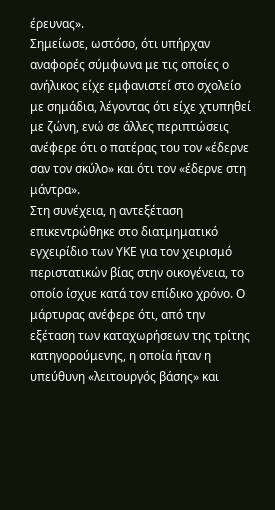έρευνας».
Σημείωσε, ωστόσο, ότι υπήρχαν αναφορές σύμφωνα με τις οποίες ο ανήλικος είχε εμφανιστεί στο σχολείο με σημάδια, λέγοντας ότι είχε χτυπηθεί με ζώνη, ενώ σε άλλες περιπτώσεις ανέφερε ότι ο πατέρας του τον «έδερνε σαν τον σκύλο» και ότι τον «έδερνε στη μάντρα».
Στη συνέχεια, η αντεξέταση επικεντρώθηκε στο διατμηματικό εγχειρίδιο των ΥΚΕ για τον χειρισμό περιστατικών βίας στην οικογένεια, το οποίο ίσχυε κατά τον επίδικο χρόνο. Ο μάρτυρας ανέφερε ότι, από την εξέταση των καταχωρήσεων της τρίτης κατηγορούμενης, η οποία ήταν η υπεύθυνη «λειτουργός βάσης» και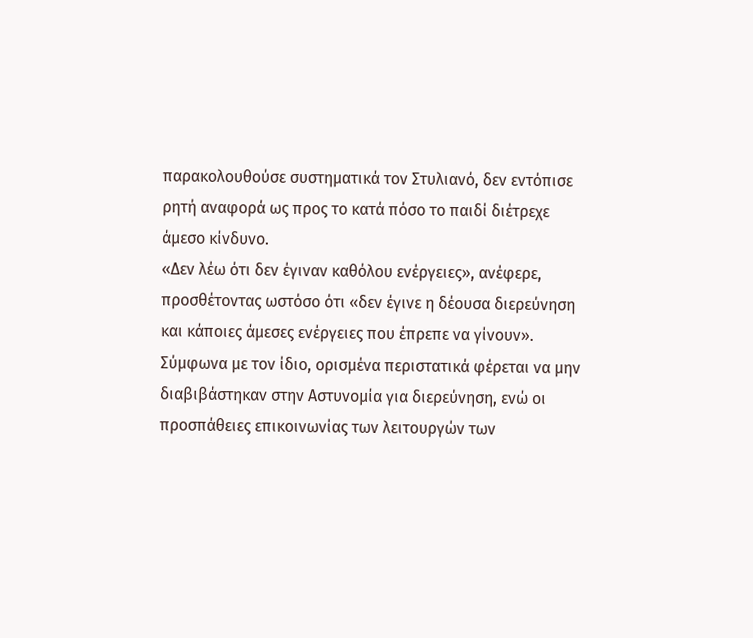παρακολουθούσε συστηματικά τον Στυλιανό, δεν εντόπισε ρητή αναφορά ως προς το κατά πόσο το παιδί διέτρεχε άμεσο κίνδυνο.
«Δεν λέω ότι δεν έγιναν καθόλου ενέργειες», ανέφερε, προσθέτοντας ωστόσο ότι «δεν έγινε η δέουσα διερεύνηση και κάποιες άμεσες ενέργειες που έπρεπε να γίνουν».
Σύμφωνα με τον ίδιο, ορισμένα περιστατικά φέρεται να μην διαβιβάστηκαν στην Αστυνομία για διερεύνηση, ενώ οι προσπάθειες επικοινωνίας των λειτουργών των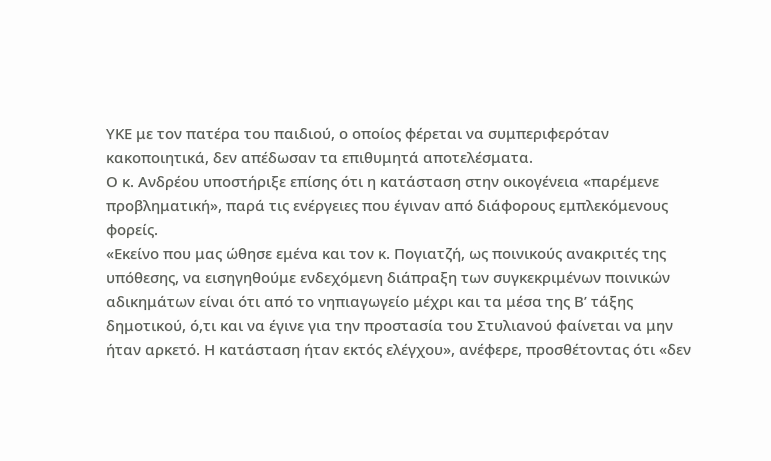ΥΚΕ με τον πατέρα του παιδιού, ο οποίος φέρεται να συμπεριφερόταν κακοποιητικά, δεν απέδωσαν τα επιθυμητά αποτελέσματα.
Ο κ. Ανδρέου υποστήριξε επίσης ότι η κατάσταση στην οικογένεια «παρέμενε προβληματική», παρά τις ενέργειες που έγιναν από διάφορους εμπλεκόμενους φορείς.
«Εκείνο που μας ώθησε εμένα και τον κ. Πογιατζή, ως ποινικούς ανακριτές της υπόθεσης, να εισηγηθούμε ενδεχόμενη διάπραξη των συγκεκριμένων ποινικών αδικημάτων είναι ότι από το νηπιαγωγείο μέχρι και τα μέσα της Β’ τάξης δημοτικού, ό,τι και να έγινε για την προστασία του Στυλιανού φαίνεται να μην ήταν αρκετό. Η κατάσταση ήταν εκτός ελέγχου», ανέφερε, προσθέτοντας ότι «δεν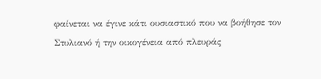φαίνεται να έγινε κάτι ουσιαστικό που να βοήθησε τον Στυλιανό ή την οικογένεια από πλευράς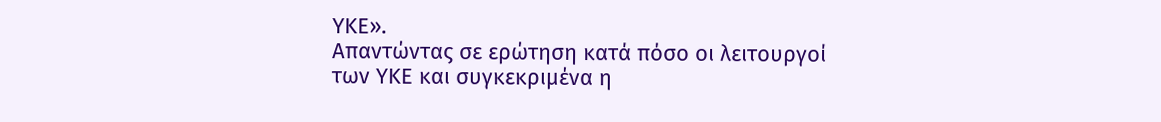ΥΚΕ».
Απαντώντας σε ερώτηση κατά πόσο οι λειτουργοί των ΥΚΕ και συγκεκριμένα η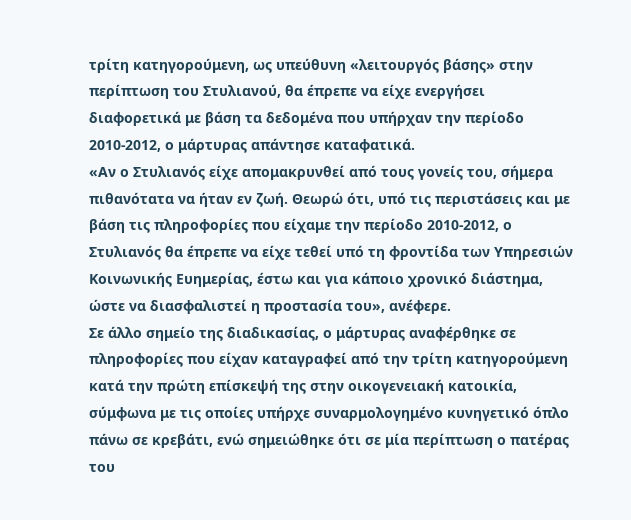τρίτη κατηγορούμενη, ως υπεύθυνη «λειτουργός βάσης» στην περίπτωση του Στυλιανού, θα έπρεπε να είχε ενεργήσει διαφορετικά με βάση τα δεδομένα που υπήρχαν την περίοδο 2010-2012, ο μάρτυρας απάντησε καταφατικά.
«Αν ο Στυλιανός είχε απομακρυνθεί από τους γονείς του, σήμερα πιθανότατα να ήταν εν ζωή. Θεωρώ ότι, υπό τις περιστάσεις και με βάση τις πληροφορίες που είχαμε την περίοδο 2010-2012, ο Στυλιανός θα έπρεπε να είχε τεθεί υπό τη φροντίδα των Υπηρεσιών Κοινωνικής Ευημερίας, έστω και για κάποιο χρονικό διάστημα, ώστε να διασφαλιστεί η προστασία του», ανέφερε.
Σε άλλο σημείο της διαδικασίας, ο μάρτυρας αναφέρθηκε σε πληροφορίες που είχαν καταγραφεί από την τρίτη κατηγορούμενη κατά την πρώτη επίσκεψή της στην οικογενειακή κατοικία, σύμφωνα με τις οποίες υπήρχε συναρμολογημένο κυνηγετικό όπλο πάνω σε κρεβάτι, ενώ σημειώθηκε ότι σε μία περίπτωση ο πατέρας του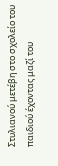Στυλιανού μετέβη στο σχολείο του παιδιού έχοντας μαζί του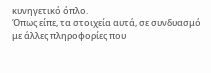κυνηγετικό όπλο.
Όπως είπε, τα στοιχεία αυτά, σε συνδυασμό με άλλες πληροφορίες που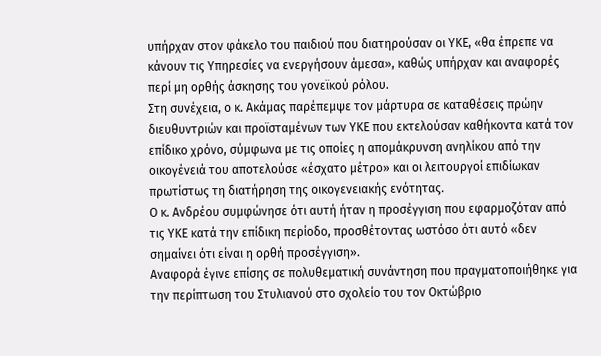υπήρχαν στον φάκελο του παιδιού που διατηρούσαν οι ΥΚΕ, «θα έπρεπε να κάνουν τις Υπηρεσίες να ενεργήσουν άμεσα», καθώς υπήρχαν και αναφορές περί μη ορθής άσκησης του γονεϊκού ρόλου.
Στη συνέχεια, ο κ. Ακάμας παρέπεμψε τον μάρτυρα σε καταθέσεις πρώην διευθυντριών και προϊσταμένων των ΥΚΕ που εκτελούσαν καθήκοντα κατά τον επίδικο χρόνο, σύμφωνα με τις οποίες η απομάκρυνση ανηλίκου από την οικογένειά του αποτελούσε «έσχατο μέτρο» και οι λειτουργοί επιδίωκαν πρωτίστως τη διατήρηση της οικογενειακής ενότητας.
Ο κ. Ανδρέου συμφώνησε ότι αυτή ήταν η προσέγγιση που εφαρμοζόταν από τις ΥΚΕ κατά την επίδικη περίοδο, προσθέτοντας ωστόσο ότι αυτό «δεν σημαίνει ότι είναι η ορθή προσέγγιση».
Αναφορά έγινε επίσης σε πολυθεματική συνάντηση που πραγματοποιήθηκε για την περίπτωση του Στυλιανού στο σχολείο του τον Οκτώβριο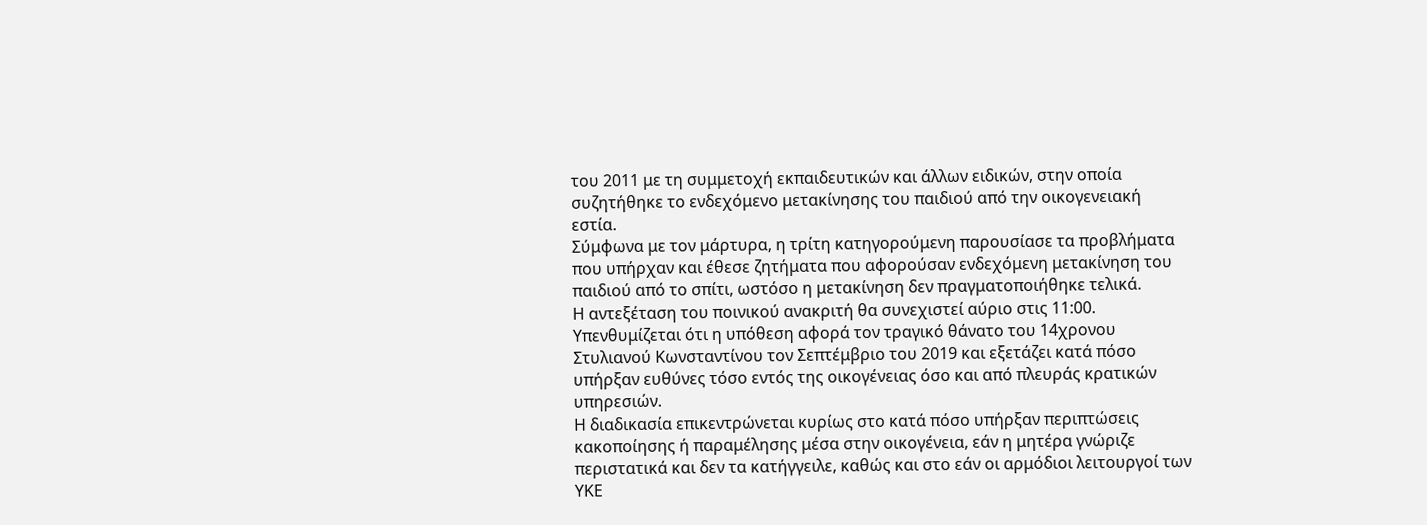του 2011 με τη συμμετοχή εκπαιδευτικών και άλλων ειδικών, στην οποία συζητήθηκε το ενδεχόμενο μετακίνησης του παιδιού από την οικογενειακή εστία.
Σύμφωνα με τον μάρτυρα, η τρίτη κατηγορούμενη παρουσίασε τα προβλήματα που υπήρχαν και έθεσε ζητήματα που αφορούσαν ενδεχόμενη μετακίνηση του παιδιού από το σπίτι, ωστόσο η μετακίνηση δεν πραγματοποιήθηκε τελικά.
Η αντεξέταση του ποινικού ανακριτή θα συνεχιστεί αύριο στις 11:00.
Υπενθυμίζεται ότι η υπόθεση αφορά τον τραγικό θάνατο του 14χρονου Στυλιανού Κωνσταντίνου τον Σεπτέμβριο του 2019 και εξετάζει κατά πόσο υπήρξαν ευθύνες τόσο εντός της οικογένειας όσο και από πλευράς κρατικών υπηρεσιών.
Η διαδικασία επικεντρώνεται κυρίως στο κατά πόσο υπήρξαν περιπτώσεις κακοποίησης ή παραμέλησης μέσα στην οικογένεια, εάν η μητέρα γνώριζε περιστατικά και δεν τα κατήγγειλε, καθώς και στο εάν οι αρμόδιοι λειτουργοί των ΥΚΕ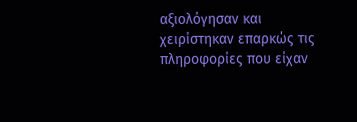αξιολόγησαν και χειρίστηκαν επαρκώς τις πληροφορίες που είχαν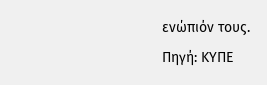ενώπιόν τους.
Πηγή: ΚΥΠΕ